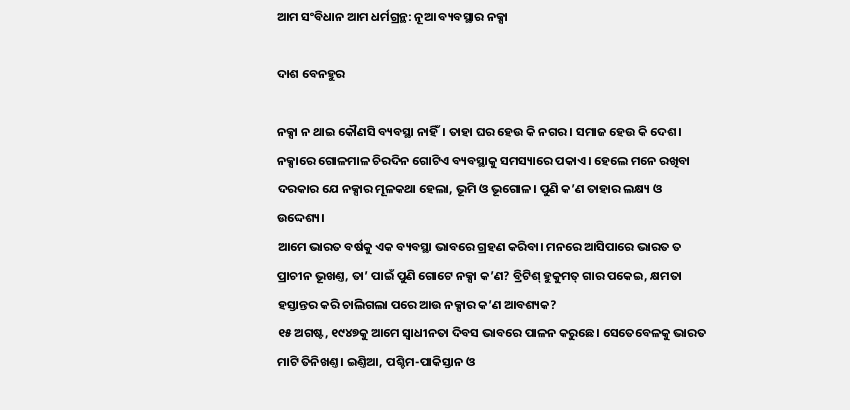ଆମ ସଂବିଧାନ ଆମ ଧର୍ମଗ୍ରନ୍ଥ: ନୂଆ ବ୍ୟବସ୍ଥାର ନକ୍ସା

ଦାଶ ବେନହୁର

ନକ୍ସା ନ ଥାଇ କୌଣସି ବ୍ୟବସ୍ଥା ନାହିଁ। ତାହା ଘର ହେଉ କି ନଗର। ସମାଜ ହେଉ କି ଦେଶ। ନକ୍ସାରେ ଗୋଳମାଳ ଚିରଦିନ ଗୋଟିଏ ବ୍ୟବସ୍ଥାକୁ ସମସ୍ୟାରେ ପକାଏ। ହେଲେ ମନେ ରଖିବା ଦରକାର ଯେ ନକ୍ସାର ମୂଳକଥା ହେଲା, ଭୂମି ଓ ଭୂଗୋଳ। ପୁଣି କ’ଣ ତାହାର ଲକ୍ଷ୍ୟ ଓ ଉଦ୍ଦେଶ୍ୟ।
ଆମେ ଭାରତ ବର୍ଷକୁ ଏକ ବ୍ୟବସ୍ଥା ଭାବରେ ଗ୍ରହଣ କରିବା। ମନରେ ଆସିପାରେ ଭାରତ ତ ପ୍ରାଚୀନ ଭୂଖଣ୍ତ, ତା’ ପାଇଁ ପୁଣି ଗୋଟେ ନକ୍ସା କ’ଣ? ବ୍ରିଟିଶ୍‌ ହୁକୁମତ୍‌ ଗାର ପକେଇ, କ୍ଷମତା ହସ୍ତାନ୍ତର କରି ଚାଲିଗଲା ପରେ ଆଉ ନକ୍ସାର କ’ଣ ଆବଶ୍ୟକ?
୧୫ ଅଗଷ୍ଟ, ୧୯୪୭କୁ ଆମେ ସ୍ବାଧୀନତା ଦିବସ ଭାବରେ ପାଳନ କରୁଛେ। ସେତେବେଳକୁ ଭାରତ ମାଟି ତିନିଖଣ୍ତ। ଇଣ୍ତିଆ, ପଶ୍ଚିମ-ପାକିସ୍ତାନ ଓ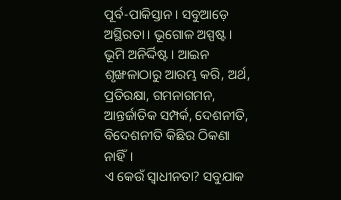ପୂର୍ବ-ପାକିସ୍ତାନ। ସବୁଆଡ଼େ ଅସ୍ଥିରତା। ଭୂଗୋଳ ଅସ୍ପଷ୍ଟ। ଭୂମି ଅନିର୍ଦ୍ଦିଷ୍ଟ। ଆଇନ ଶୃଙ୍ଖଳାଠାରୁ ଆରମ୍ଭ କରି, ଅର୍ଥ, ପ୍ରତିରକ୍ଷା, ଗମନାଗମନ, ଆନ୍ତର୍ଜାତିକ ସମ୍ପର୍କ, ଦେଶନୀତି, ବିଦେଶନୀତି କିଛିର ଠିକଣା ନାହିଁ।
ଏ କେଉଁ ସ୍ବାଧୀନତା? ସବୁଯାକ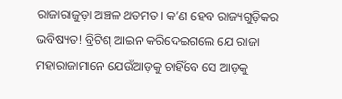ରାଜାରାଜୁଡ଼ା ଅଞ୍ଚଳ ଥତମତ। କ’ଣ ହେବ ରାଜ୍ୟଗୁଡ଼ିକର ଭବିଷ୍ୟତ! ବ୍ରିଟିଶ୍‌ ଆଇନ କରିଦେଇଗଲେ ଯେ ରାଜା ମହାରାଜାମାନେ ଯେଉଁଆଡ଼କୁ ଚାହିଁବେ ସେ ଆଡ଼କୁ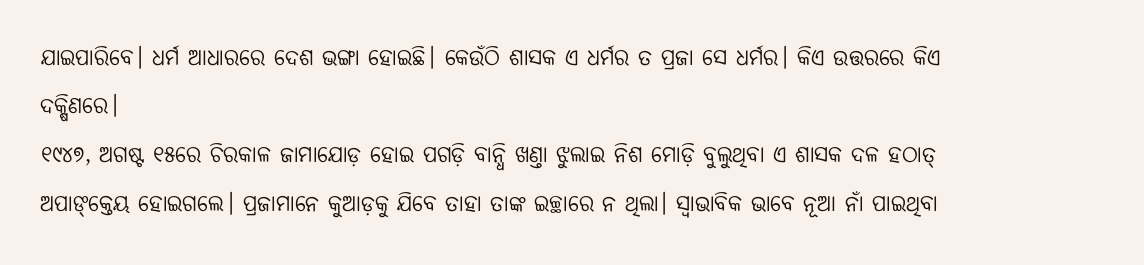ଯାଇପାରିବେ। ଧର୍ମ ଆଧାରରେ ଦେଶ ଭଙ୍ଗା ହୋଇଛି। କେଉଁଠି ଶାସକ ଏ ଧର୍ମର ତ ପ୍ରଜା ସେ ଧର୍ମର। କିଏ ଉତ୍ତରରେ କିଏ ଦକ୍ଷିଣରେ।
୧୯୪୭, ଅଗଷ୍ଟ ୧୫ରେ ଚିରକାଳ ଜାମାଯୋଡ଼ ହୋଇ ପଗଡ଼ି ବାନ୍ଧି ଖଣ୍ତା ଝୁଲାଇ ନିଶ ମୋଡ଼ି ବୁଲୁଥିବା ଏ ଶାସକ ଦଳ ହଠାତ୍‌ ଅପାଙ୍‌କ୍ତେୟ ହୋଇଗଲେ। ପ୍ରଜାମାନେ କୁଆଡ଼କୁ ଯିବେ ତାହା ତାଙ୍କ ଇଚ୍ଛାରେ ନ ଥିଲା। ସ୍ବାଭାବିକ ଭାବେ ନୂଆ ନାଁ ପାଇଥିବା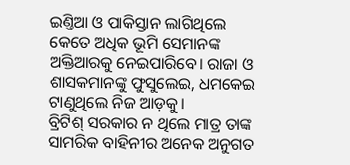ଇଣ୍ତିଆ ଓ ପାକିସ୍ତାନ ଲାଗିଥିଲେ କେତେ ଅଧିକ ଭୂମି ସେମାନଙ୍କ ଅକ୍ତିଆରକୁ ନେଇପାରିବେ। ରାଜା ଓ ଶାସକମାନଙ୍କୁ ଫୁସୁଲେଇ, ଧମକେଇ ଟାଣୁଥିଲେ ନିଜ ଆଡ଼କୁ।
ବ୍ରିଟିଶ୍‌ ସରକାର ନ ଥିଲେ ମାତ୍ର ତାଙ୍କ ସାମରିକ ବାହିନୀର ଅନେକ ଅନୁଗତ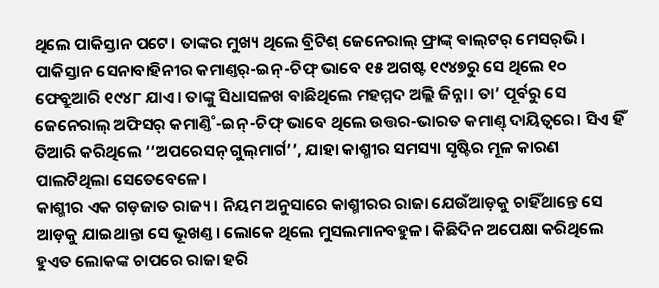ଥିଲେ ପାକିସ୍ତାନ ପଟେ। ତାଙ୍କର ମୁଖ୍ୟ ଥିଲେ ବ୍ରିଟିଶ୍‌ ଜେନେରାଲ୍‌ ଫ୍ରାଙ୍କ୍‌ ଵାଲ୍‌ଟର‌୍‌ ମେସର‌୍‌ଭି। ପାକିସ୍ତାନ ସେନାବାହିନୀର କମାଣ୍ତର‌୍‌-ଇନ୍‌-ଚିଫ୍‌ ଭାବେ ୧୫ ଅଗଷ୍ଟ ୧୯୪୭ରୁ ସେ ଥିଲେ ୧୦ ଫେବ୍ରୁଆରି ୧୯୪୮ ଯାଏ। ତାଙ୍କୁ ସିଧାସଳଖ ବାଛିଥିଲେ ମହମ୍ମଦ ଅଲ୍ଲି ଜିନ୍ନା। ତା’ ପୂର୍ବରୁ ସେ ଜେନେରାଲ୍‌ ଅଫିସର‌୍‌ କମାଣ୍ତି˚-ଇନ୍‌-ଚିଫ୍‌ ଭାବେ ଥିଲେ ଉତ୍ତର-ଭାରତ କମାଣ୍ତ୍‌ ଦାୟିତ୍ବରେ। ସିଏ ହିଁ ତିଆରି କରିଥିଲେ ‘‘ଅପରେସନ୍‌ ଗୁଲ୍‌ମାର୍ଗ’’, ଯାହା କାଶ୍ମୀର ସମସ୍ୟା ସୃଷ୍ଟିର ମୂଳ କାରଣ ପାଲଟିଥିଲା ସେତେବେଳେ।
କାଶ୍ମୀର ଏକ ଗଡ଼ଜାତ ରାଜ୍ୟ। ନିୟମ ଅନୁସାରେ କାଶ୍ମୀରର ରାଜା ଯେଉଁଆଡ଼କୁ ଚାହିଁଥାନ୍ତେ ସେ ଆଡ଼କୁ ଯାଇଥାନ୍ତା ସେ ଭୂଖଣ୍ତ। ଲୋକେ ଥିଲେ ମୁସଲମାନବହୁଳ। କିଛିଦିନ ଅପେକ୍ଷା କରିଥିଲେ ହୁଏତ ଲୋକଙ୍କ ଚାପରେ ରାଜା ହରି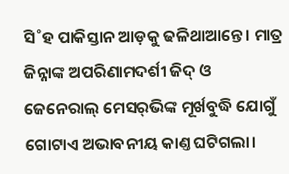ସି˚ହ ପାକିସ୍ତାନ ଆଡ଼କୁ ଢଳିଥାଆନ୍ତେ। ମାତ୍ର ଜିନ୍ନାଙ୍କ ଅପରିଣାମଦର୍ଶୀ ଜିଦ୍‌ ଓ ଜେନେରାଲ୍‌ ମେସର‌୍‌ଭିଙ୍କ ମୂର୍ଖବୁଦ୍ଧି ଯୋଗୁଁ ଗୋଟାଏ ଅଭାବନୀୟ କାଣ୍ତ ଘଟିଗଲା।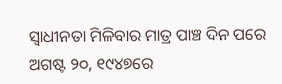ସ୍ବାଧୀନତା ମିଳିବାର ମାତ୍ର ପାଞ୍ଚ ଦିନ ପରେ ଅଗଷ୍ଟ ୨୦, ୧୯୪୭ରେ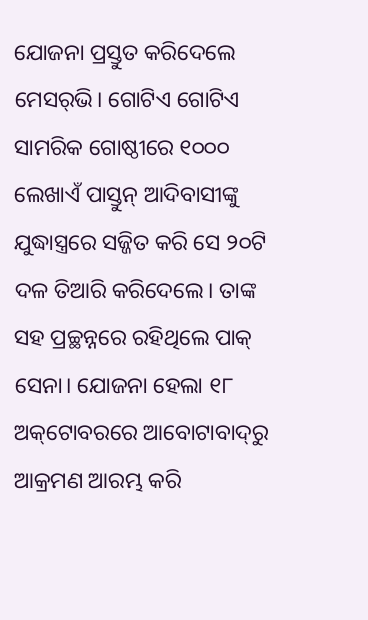ଯୋଜନା ପ୍ରସ୍ତୁତ କରିଦେଲେ ମେସର‌୍‌ଭି। ଗୋଟିଏ ଗୋଟିଏ ସାମରିକ ଗୋଷ୍ଠୀରେ ୧୦୦୦ ଲେଖାଏଁ ପାସ୍ତୁନ୍‌ ଆଦିବାସୀଙ୍କୁ ଯୁଦ୍ଧାସ୍ତ୍ରରେ ସଜ୍ଜିତ କରି ସେ ୨୦ଟି ଦଳ ତିଆରି କରିଦେଲେ। ତାଙ୍କ ସହ ପ୍ରଚ୍ଛନ୍ନରେ ରହିଥିଲେ ପାକ୍‌ ସେନା। ଯୋଜନା ହେଲା ୧୮ ଅକ୍‌ଟୋବରରେ ଆବୋଟାବାଦ୍‌ରୁ ଆକ୍ରମଣ ଆରମ୍ଭ କରି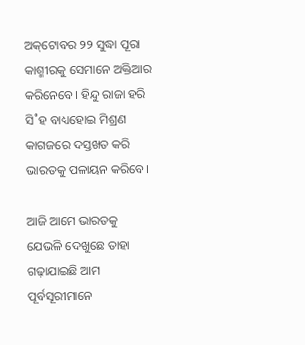ଅକ୍‌ଟୋବର ୨୨ ସୁଦ୍ଧା ପୂରା କାଶ୍ମୀରକୁ ସେମାନେ ଅକ୍ତିଆର କରିନେବେ। ହିନ୍ଦୁ ରାଜା ହରି ସି˚ହ ବାଧ୍ୟହୋଇ ମିଶ୍ରଣ କାଗଜରେ ଦସ୍ତଖତ କରି ଭାରତକୁ ପଳାୟନ କରିବେ।

ଆଜି ଆମେ ଭାରତକୁ ଯେଭଳି ଦେଖୁଛେ ତାହା ଗଢ଼ାଯାଇଛି ଆମ ପୂର୍ବସୂରୀମାନେ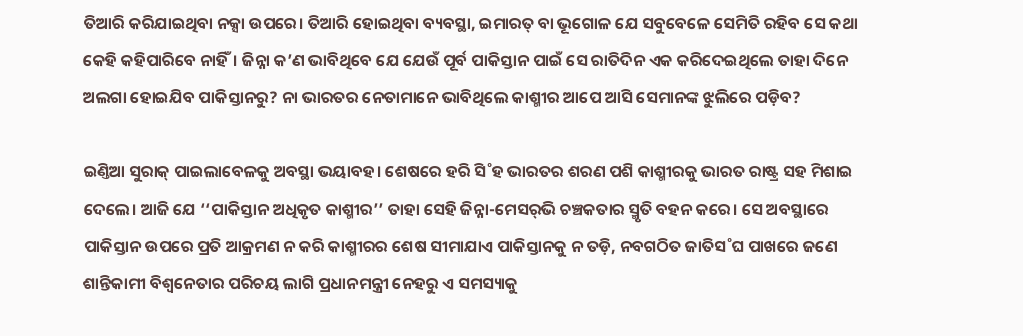ତିଆରି କରିଯାଇଥିବା ନକ୍ସା ଉପରେ। ତିଆରି ହୋଇଥିବା ବ୍ୟବସ୍ଥା, ଇମାରତ୍‌ ବା ଭୂଗୋଳ ଯେ ସବୁବେଳେ ସେମିତି ରହିବ ସେ କଥା କେହି କହିପାରିବେ ନାହିଁ। ଜିନ୍ନା କ’ଣ ଭାବିଥିବେ ଯେ ଯେଉଁ ପୂର୍ବ ପାକିସ୍ତାନ ପାଇଁ ସେ ରାତିଦିନ ଏକ କରିଦେଇଥିଲେ ତାହା ଦିନେ ଅଲଗା ହୋଇଯିବ ପାକିସ୍ତାନରୁ? ନା ଭାରତର ନେତାମାନେ ଭାବିଥିଲେ କାଶ୍ମୀର ଆପେ ଆସି ସେମାନଙ୍କ ଝୁଲିରେ ପଡ଼ିବ?

ଇଣ୍ତିଆ ସୁରାକ୍‌ ପାଇଲାବେଳକୁ ଅବସ୍ଥା ଭୟାବହ। ଶେଷରେ ହରି ସି˚ହ ଭାରତର ଶରଣ ପଶି କାଶ୍ମୀରକୁ ଭାରତ ରାଷ୍ଟ୍ର ସହ ମିଶାଇ ଦେଲେ। ଆଜି ଯେ ‘‘ପାକିସ୍ତାନ ଅଧିକୃତ କାଶ୍ମୀର’’ ତାହା ସେହି ଜିନ୍ନା-ମେସର‌୍‌ଭି ଚଞ୍ଚକତାର ସ୍ମୃତି ବହନ କରେ। ସେ ଅବସ୍ଥାରେ ପାକିସ୍ତାନ ଉପରେ ପ୍ରତି ଆକ୍ରମଣ ନ କରି କାଶ୍ମୀରର ଶେଷ ସୀମାଯାଏ ପାକିସ୍ତାନକୁ ନ ତଡ଼ି, ନବଗଠିତ ଜାତିସ˚ଘ ପାଖରେ ଜଣେ ଶାନ୍ତିକାମୀ ବିଶ୍ବନେତାର ପରିଚୟ ଲାଗି ପ୍ରଧାନମନ୍ତ୍ରୀ ନେହରୁ ଏ ସମସ୍ୟାକୁ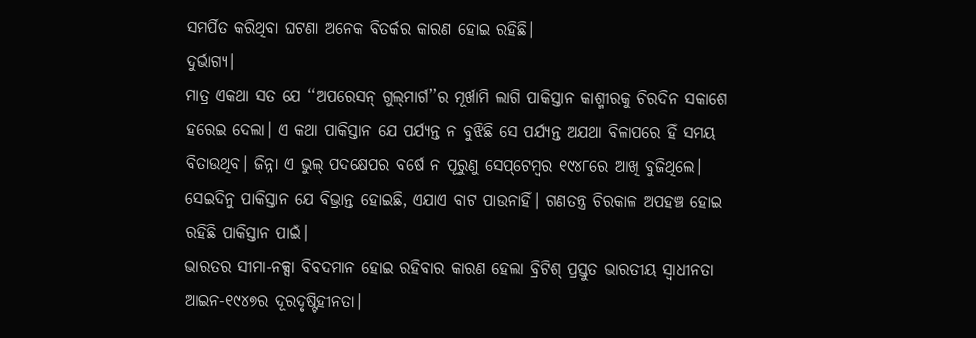ସମର୍ପିତ କରିଥିବା ଘଟଣା ଅନେକ ବିତର୍କର କାରଣ ହୋଇ ରହିଛି।
ଦୁର୍ଭାଗ୍ୟ।
ମାତ୍ର ଏକଥା ସତ ଯେ ‘‘ଅପରେସନ୍‌ ଗୁଲ୍‌ମାର୍ଗ’’ର ମୂର୍ଖାମି ଲାଗି ପାକିସ୍ତାନ କାଶ୍ମୀରକୁ ଚିରଦିନ ସକାଶେ ହରେଇ ଦେଲା। ଏ କଥା ପାକିସ୍ତାନ ଯେ ପର୍ଯ୍ୟନ୍ତ ନ ବୁଝିଛି ସେ ପର୍ଯ୍ୟନ୍ତ ଅଯଥା ବିଳାପରେ ହିଁ ସମୟ ବିତାଉଥିବ। ଜିନ୍ନା ଏ ଭୁଲ୍‌ ପଦକ୍ଷେପର ବର୍ଷେ ନ ପୂରୁଣୁ ସେପ୍‌ଟେମ୍ବର ୧୯୪୮ରେ ଆଖି ବୁଜିଥିଲେ। ସେଇଦିନୁ ପାକିସ୍ତାନ ଯେ ବିଭ୍ରାନ୍ତ ହେ‌ାଇଛି, ଏଯାଏ ବାଟ ପାଉନାହିଁ। ଗଣତନ୍ତ୍ର ଚିରକାଳ ଅପହଞ୍ଚ ହୋଇ ରହିଛି ପାକିସ୍ତାନ ପାଇଁ।
ଭାରତର ସୀମା-ନକ୍ସା ବିବଦମାନ ହୋଇ ରହିବାର କାରଣ ହେଲା ବ୍ରିଟିଶ୍‌ ପ୍ରସ୍ତୁତ ଭାରତୀୟ ସ୍ବାଧୀନତା ଆଇନ-୧୯୪୭ର ଦୂରଦୃଷ୍ଟିହୀନତା।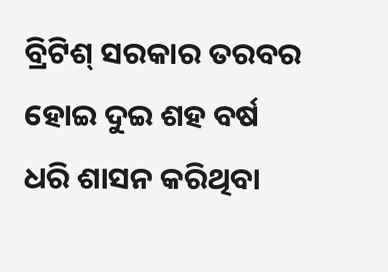ବ୍ରିଟିଶ୍ ସରକାର ତରବର ହୋଇ ଦୁଇ ଶହ ବର୍ଷ ଧରି ଶାସନ କରିଥିବା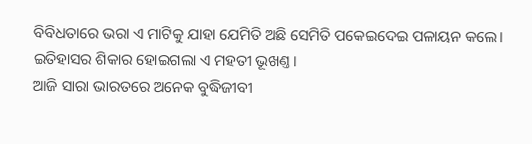ବିବିଧତାରେ ଭରା ଏ ମାଟିକୁ ଯାହା ଯେମିତି ଅଛି ସେମିତି ପକେଇଦେଇ ପଳାୟନ କଲେ।
ଇତିହାସର ଶିକାର ହୋଇଗଲା ଏ ମହତୀ ଭୂଖଣ୍ତ।
ଆଜି ସାରା ଭାରତରେ ଅନେକ ବୁଦ୍ଧିଜୀବୀ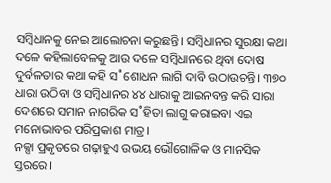ସମ୍ବିଧାନକୁ ନେଇ ଆଲୋଚନା କରୁଛନ୍ତି। ସମ୍ବିଧାନର ସୁରକ୍ଷା କଥା ଦଳେ କହିଲାବେଳକୁ ଆଉ ଦଳେ ସମ୍ବିଧାନରେ ଥିବା ଦୋଷ ଦୁର୍ବଳତାର କଥା କହି ସ˚ଶୋଧନ ଲାଗି ଦାବି ଉଠାଉଚନ୍ତି। ୩୭୦ ଧାରା ଉଠିବା ଓ ସମ୍ବିଧାନର ୪୪ ଧାରାକୁ ଆଇନବନ୍ତ କରି ସାରା ଦେଶରେ ସମାନ ନାଗରିକ ସ˚ହିତା ଲାଗୁ କରାଇବା ଏଇ ମନୋଭାବର ପରିପ୍ରକାଶ ମାତ୍ର।
ନକ୍ସା ପ୍ରକୃତରେ ଗଢ଼ାହୁଏ ଉଭୟ ଭୌଗୋଳିକ ଓ ମାନସିକ ସ୍ତରରେ।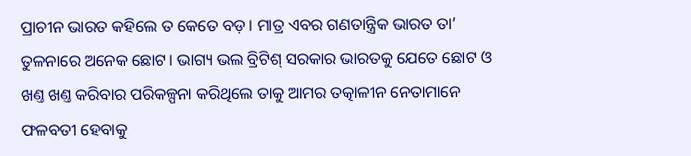ପ୍ରାଚୀନ ଭାରତ କହିଲେ ତ କେତେ ବଡ଼। ମାତ୍ର ଏବର ଗଣତାନ୍ତ୍ରିକ ଭାରତ ତା’ ତୁଳନାରେ ଅନେକ ଛୋଟ। ଭାଗ୍ୟ ଭଲ ବ୍ରିଟିଶ୍‌ ସରକାର ଭାରତକୁ ଯେତେ ଛୋଟ ଓ ଖଣ୍ତ ଖଣ୍ତ କରିବାର ପରିକଳ୍ପନା କରିଥିଲେ ତାକୁ ଆମର ତତ୍କାଳୀନ ନେତାମାନେ ଫଳବତୀ ହେବାକୁ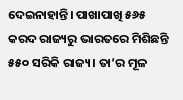ଦେଇନାହାନ୍ତି। ପାଖାପାଖି ୫୬୫ କରଦ ରାଜ୍ୟରୁ ଭାରତରେ ମିଶିଛନ୍ତି ୫୫୦ ସରିକି ରାଜ୍ୟ। ତା’ର ମୂଳ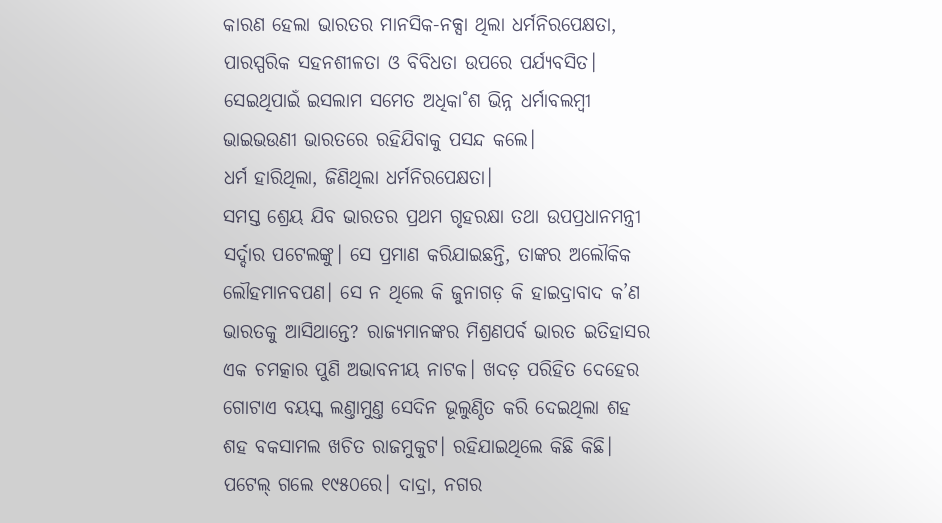କାରଣ ହେଲା ଭାରତର ମାନସିକ-ନକ୍ସା ଥିଲା ଧର୍ମନିରପେକ୍ଷତା, ପାରସ୍ପରିକ ସହନଶୀଳତା ଓ ବିବିଧତା ଉପରେ ପର୍ଯ୍ୟବସିତ। ସେଇଥିପାଇଁ ଇସଲାମ ସମେତ ଅଧିକା˚ଶ ଭିନ୍ନ ଧର୍ମାବଲମ୍ବୀ ଭାଇଭଉଣୀ ଭାରତରେ ରହିଯିବାକୁ ପସନ୍ଦ କଲେ।
ଧର୍ମ ହାରିଥିଲା, ଜିଣିଥିଲା ଧର୍ମନିରପେକ୍ଷତା।
ସମସ୍ତ ଶ୍ରେୟ ଯିବ ଭାରତର ପ୍ରଥମ ଗୃହରକ୍ଷା ତଥା ଉପପ୍ରଧାନମନ୍ତ୍ରୀ ସର୍ଦ୍ଦାର ପଟେଲଙ୍କୁ। ସେ ପ୍ରମାଣ କରିଯାଇଛନ୍ତି, ତାଙ୍କର ଅଲୌକିକ ଲୌହମାନବପଣ। ସେ ନ ଥିଲେ କି ଜୁନାଗଡ଼ କି ହାଇଦ୍ରାବାଦ କ’ଣ ଭାରତକୁ ଆସିଥାନ୍ତେ? ରାଜ୍ୟମାନଙ୍କର ମିଶ୍ରଣପର୍ବ ଭାରତ ଇତିହାସର ଏକ ଚମତ୍କାର ପୁଣି ଅଭାବନୀୟ ନାଟକ। ଖଦଡ଼ ପରିହିତ ଦେହ‌େର ଗୋଟାଏ ବୟସ୍କ ଲଣ୍ତାମୁଣ୍ତ ସେଦିନ ଭୂଲୁଣ୍ଠିତ କରି ଦେଇଥିଲା ଶହ ଶହ ବକସାମଲ ଖଚିତ ରାଜମୁକୁଟ। ରହିଯାଇଥିଲେ କିଛି କିଛି।
ପଟେଲ୍‌ ଗଲେ ୧୯୫୦ରେ। ଦାଦ୍ରା, ନଗର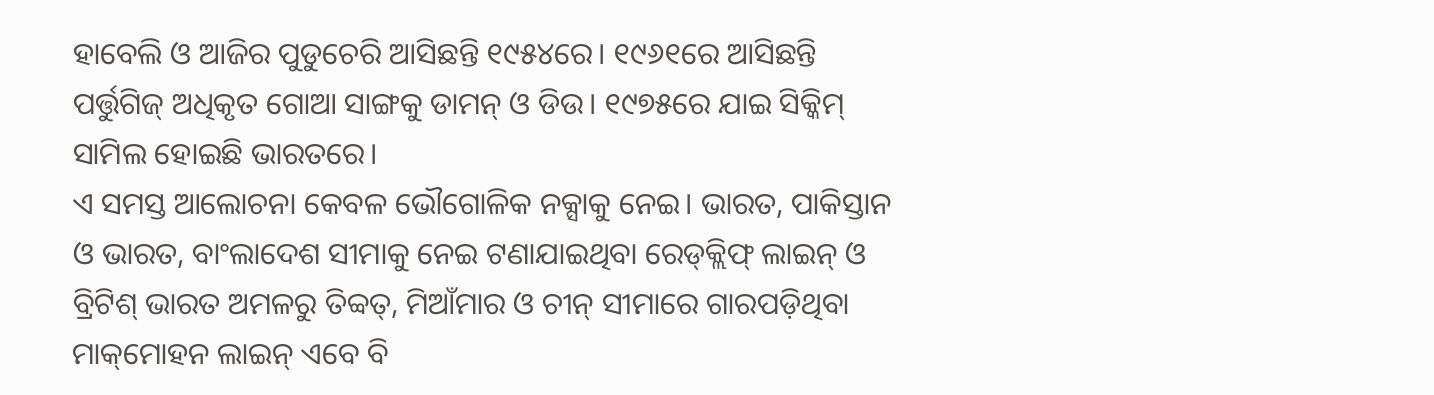ହାବେଲି ଓ ଆଜିର ପୁଡୁଚେରି ଆସିଛନ୍ତି ୧୯୫୪ରେ। ୧୯୬୧ରେ ଆସିଛନ୍ତି ପର୍ତ୍ତୁଗିଜ୍‌ ଅଧିକୃତ ଗୋଆ ସାଙ୍ଗକୁ ଡାମନ୍‌ ଓ ଡିଉ। ୧୯୭୫ରେ ଯାଇ ସିକ୍କିମ୍‌ ସାମିଲ ହୋଇଛି ଭାରତରେ।
ଏ ସମସ୍ତ ଆଲୋଚନା କେବଳ ଭୌଗୋଳିକ ନକ୍ସାକୁ ନେଇ। ଭାରତ, ପାକିସ୍ତାନ ଓ ଭାରତ, ବାଂଲାଦେଶ ସୀମାକୁ ନେଇ ଟଣାଯାଇଥିବା ରେଡ୍‌କ୍ଲିଫ୍‌ ଲାଇନ୍‌ ଓ ବ୍ରିଟିଶ୍‌ ଭାରତ ଅମଳରୁ ତିବ୍ବତ୍‌, ମିଆଁମାର ଓ ଚୀନ୍‌ ସୀମାରେ ଗାରପଡ଼ିଥିବା ମାକ୍‌ମୋହନ ଲାଇନ୍‌ ଏବେ ବି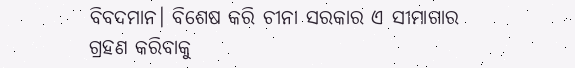ବିବଦମାନ। ବିଶେଷ କରି ଚୀନା ସରକାର ଏ ସୀମାଗାର ଗ୍ରହଣ କରିବାକୁ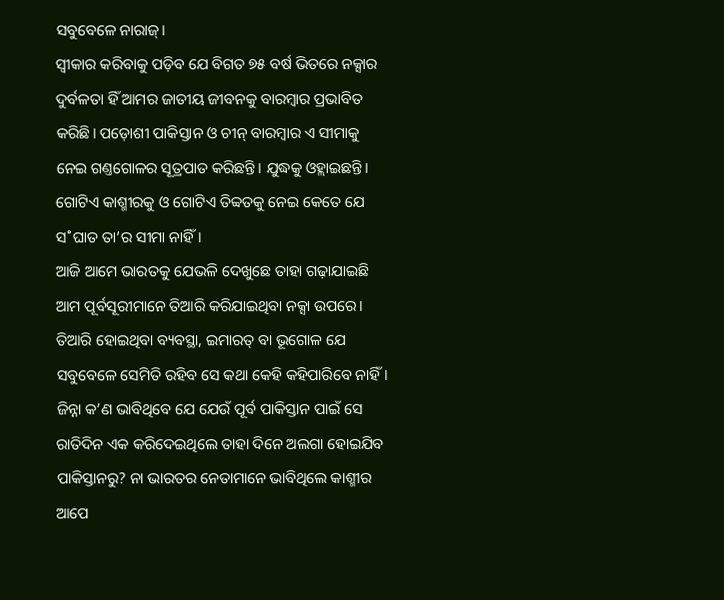ସବୁବେଳେ ନାରାଜ୍‌।
ସ୍ବୀକାର କରିବାକୁ ପଡ଼ିବ ଯେ ବିଗତ ୭୫ ବର୍ଷ ଭିତରେ ନକ୍ସାର ଦୁର୍ବଳତା ହିଁ ଆମର ଜାତୀୟ ଜୀବନକୁ ବାରମ୍ବାର ପ୍ରଭାବିତ କରିଛି। ପଡ଼ୋଶୀ ପାକିସ୍ତାନ ଓ ଚୀନ୍‌ ବାରମ୍ବାର ଏ ସୀମାକୁ ନେଇ ଗଣ୍ତଗୋଳର ସୂତ୍ରପାତ କରିଛନ୍ତି। ଯୁଦ୍ଧକୁ ଓହ୍ଲାଇଛନ୍ତି। ଗୋଟିଏ କାଶ୍ମୀରକୁ ଓ ଗୋଟିଏ ତିବ୍ବତକୁ ନେଇ କେତେ ଯେ ସ˚ଘାତ ତା’ର ସୀମା ନାହିଁ।
ଆଜି ଆମେ ଭାରତକୁ ଯେଭଳି ଦେଖୁଛେ ତାହା ଗଢ଼ାଯାଇଛି ଆମ ପୂର୍ବସୂରୀମାନେ ତିଆରି କରିଯାଇଥିବା ନକ୍ସା ଉପରେ। ତିଆରି ହୋଇଥିବା ବ୍ୟବସ୍ଥା, ଇମାରତ୍‌ ବା ଭୂଗୋଳ ଯେ ସବୁବେଳେ ସେମିତି ରହିବ ସେ କଥା କେହି କହିପାରିବେ ନାହିଁ। ଜିନ୍ନା କ’ଣ ଭାବିଥିବେ ଯେ ଯେଉଁ ପୂର୍ବ ପାକିସ୍ତାନ ପାଇଁ ସେ ରାତିଦିନ ଏକ କରିଦେଇଥିଲେ ତାହା ଦିନେ ଅଲଗା ହୋଇଯିବ ପାକିସ୍ତାନରୁ? ନା ଭାରତର ନେତାମାନେ ଭାବିଥିଲେ କାଶ୍ମୀର ଆପେ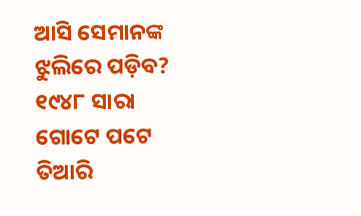ଆସି ସେମାନଙ୍କ ଝୁଲିରେ ପଡ଼ିବ?
୧୯୪୮ ସାରା ଗୋଟେ ପଟେ ତିଆରି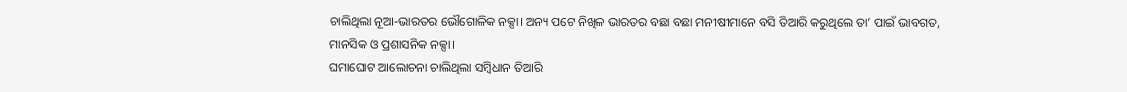ଚାଲିଥିଲା ନୂଆ-ଭାରତର ଭୌଗୋଳିକ ନକ୍ସା। ଅନ୍ୟ ପଟେ ନିଖିଳ ଭାରତର ବଛା ବଛା ମନୀଷୀମାନେ ବସି ତିଆରି କରୁଥିଲେ ତା’ ପାଇଁ ଭାବଗତ, ମାନସିକ ଓ ପ୍ରଶାସନିକ ନକ୍ସା।
ଘମାଘୋଟ ଆଲୋଚନା ଚାଲିଥିଲା ସମ୍ବିଧାନ ତିଆରି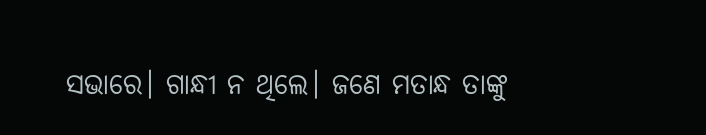ସଭାରେ। ଗାନ୍ଧୀ ନ ଥିଲେ। ଜଣେ ମତାନ୍ଧ ତାଙ୍କୁ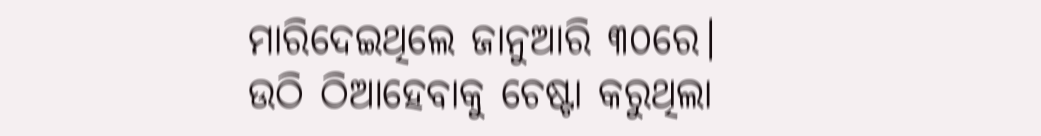ମାରିଦେଇଥିଲେ ଜାନୁଆରି ୩୦ରେ। ଉଠି ଠିଆହେବାକୁ ଚେଷ୍ଟା କରୁଥିଲା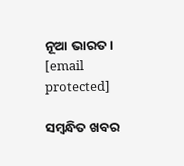ନୂଆ ଭାରତ।
[email protected]

ସମ୍ବନ୍ଧିତ ଖବର